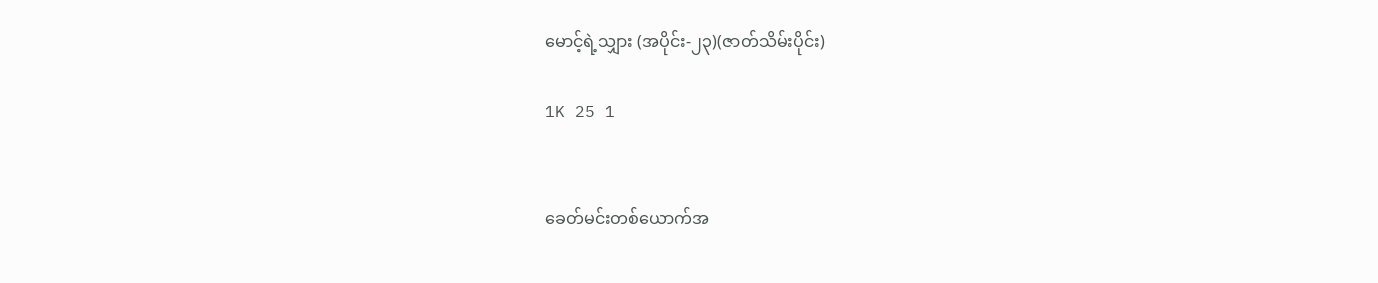မောင့်ရဲ့သျှား (အပိုင်း-၂၃)(ဇာတ်သိမ်းပိုင်း)

1K 25 1


ခေတ်မင်းတစ်ယောက်အ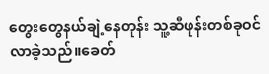တွေးတွေနယ်ချဲ့နေတုန်း သူ့ဆီဖုန်းတစ်ခုဝင်လာခဲ့သည်။ခေတ်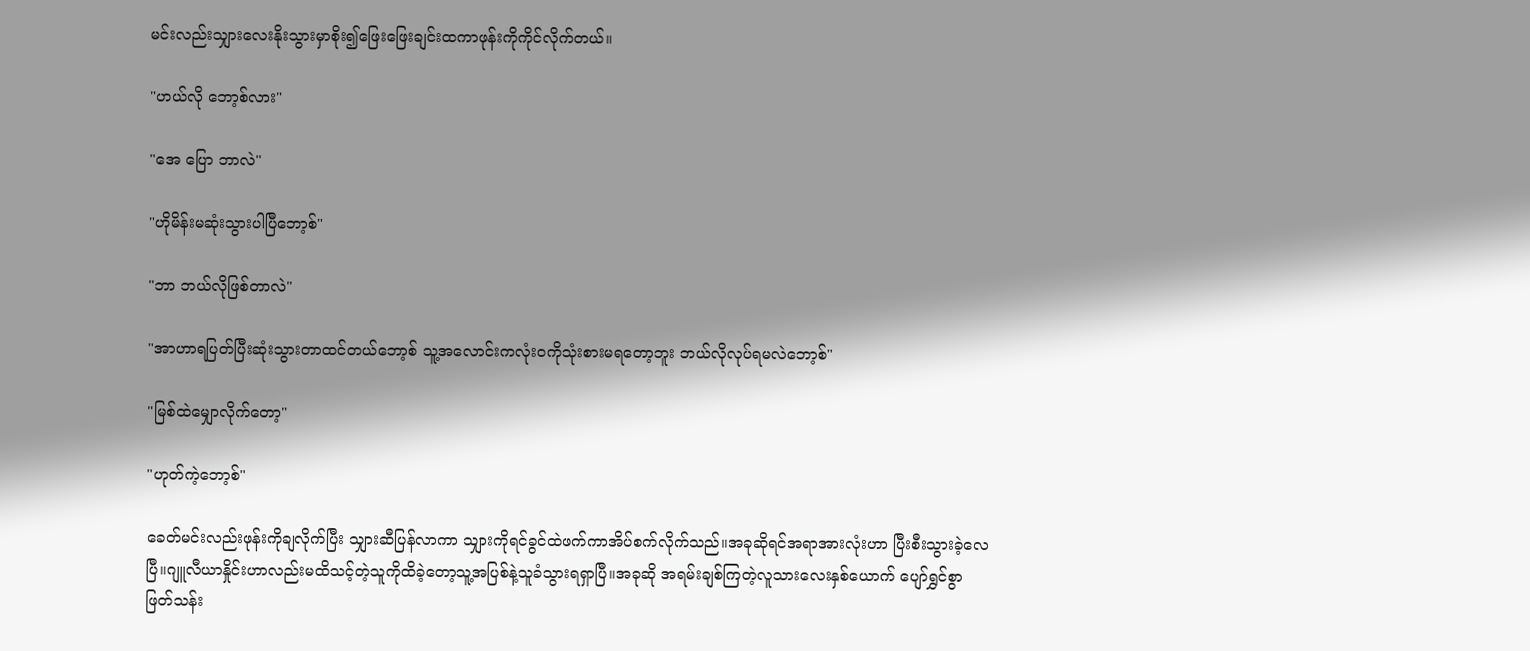မင်းလည်းသျှားလေးနိုးသွားမှာစိုး၍ဖြေးဖြေးချင်းထကာဖုန်းကိုကိုင်လိုက်တယ်။

"ဟယ်လို ဘော့စ်လား"

"အေ ပြော ဘာလဲ"

"ဟိုမိန်းမဆုံးသွားပါပြီဘော့စ်"

"ဘာ ဘယ်လိုဖြစ်တာလဲ"

"အာဟာရပြတ်ပြီးဆုံးသွားတာထင်တယ်ဘော့စ် သူ့အလောင်းကလုံးဝကိုသုံးစားမရတော့ဘူး ဘယ်လိုလုပ်ရမလဲဘော့စ်"

"မြစ်ထဲမျှောလိုက်တော့"

"ဟုတ်ကဲ့ဘော့စ်"

ခေတ်မင်းလည်းဖုန်းကိုချလိုက်ပြီး သျှားဆီပြန်လာကာ သျှားကိုရင်ခွင်ထဲဖက်ကာအိပ်စက်လိုက်သည်။အခုဆိုရင်အရာအားလုံးဟာ ပြီးစီးသွားခဲ့လေပြီ။ဂျူလီယာနှိုင်းဟာလည်းမထိသင့်တဲ့သူကိုထိခဲ့တော့သူ့အပြစ်နဲ့သူခံသွားရရှာပြီ။အခုဆို အရမ်းချစ်ကြတဲ့လူသားလေးနှစ်ယောက် ပျော်ရွှင်စွာဖြတ်သန်း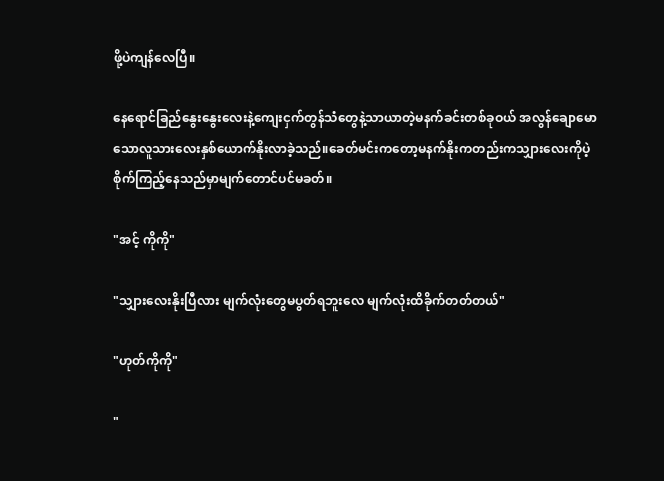ဖို့ပဲကျန်လေပြီ။

နေရောင်ခြည်နွေးနွေးလေးနဲ့ကျေးငှက်တွန်သံတွေနဲ့သာယာတဲ့မနက်ခင်းတစ်ခုဝယ် အလွန်ချောမောသောလူသားလေးနှစ်ယောက်နိုးလာခဲ့သည်။ခေတ်မင်းကတော့မနက်နိုးကတည်းကသျှားလေးကိုပဲ့စိုက်ကြည့်နေသည်မှာမျက်တောင်ပင်မခတ်။

"အင့် ကိုကို"

"သျှားလေးနိုးပြီလား မျက်လုံးတွေမပွတ်ရဘူးလေ မျက်လုံးထိခိုက်တတ်တယ်"

"ဟုတ်ကိုကို"

"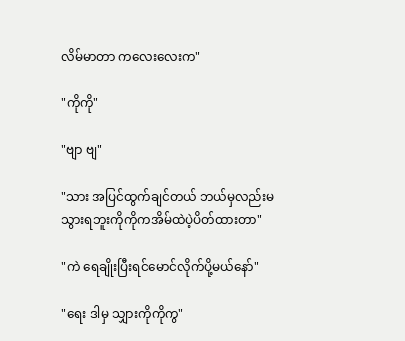လိမ်မာတာ ကလေးလေးက"

"ကိုကို"

"ဗျာ ဗျ"

"သား အပြင်ထွက်ချင်တယ် ဘယ်မှလည်းမသွားရဘူးကိုကိုကအိမ်ထဲပဲ့ပိတ်ထားတာ"

"ကဲ ရေချိုးပြီးရင်မောင်လိုက်ပို့မယ်နော်"

"ရေး ဒါမှ သျှားကိုကိုကွ"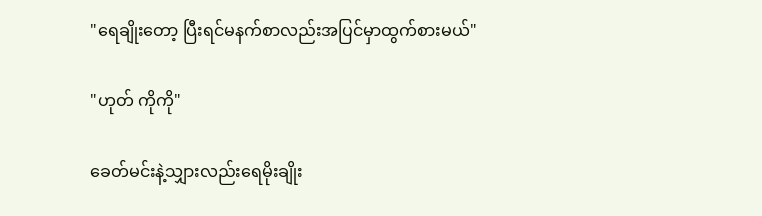"ရေချိုးတော့ ပြီးရင်မနက်စာလည်းအပြင်မှာထွက်စားမယ်"

"ဟုတ် ကိုကို"

ခေတ်မင်းနဲ့သျှားလည်းရေမိုးချိုး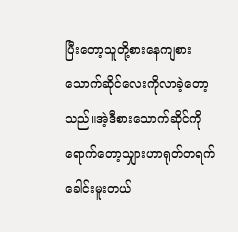ပြီးတော့သူတို့စားနေကျစားသောက်ဆိုင်လေးကိုလာခဲ့တော့သည်။အဲ့ဒီစားသောက်ဆိုင်ကိုရောက်တော့သျှားဟာရုတ်တရက်ခေါင်းမူးတယ်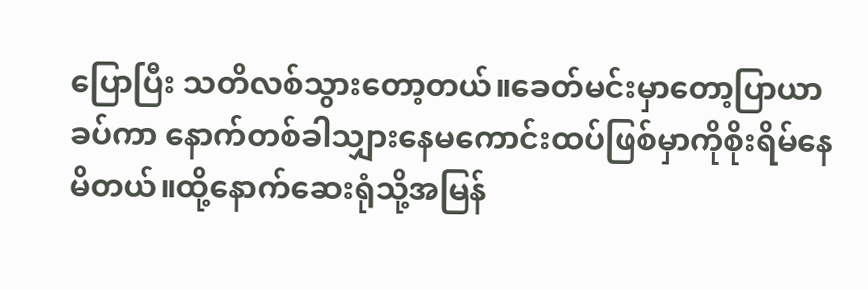ပြောပြီး သတိလစ်သွားတော့တယ်။ခေတ်မင်းမှာတော့ပြာယာခပ်ကာ နောက်တစ်ခါသျှားနေမကောင်းထပ်ဖြစ်မှာကိုစိုးရိမ်နေမိတယ်။ထို့နောက်ဆေးရုံသို့အမြန်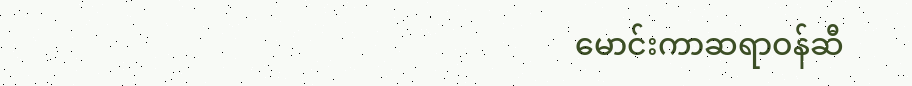မောင်းကာဆရာဝန်ဆီ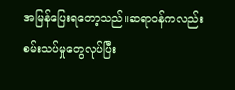အမြန်ပြေးရတော့သည်။ဆရာဝန်ကလည်းစမ်းသပ်မှုတွေလုပ်ပြီး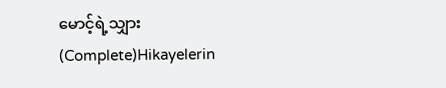မောင့်ရဲ့သျှား (Complete)Hikayelerin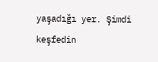yaşadığı yer. Şimdi keşfedin